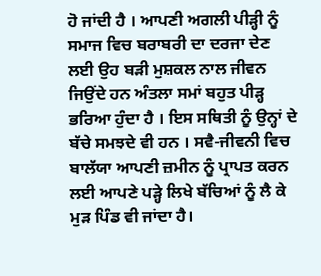ਹੋ ਜਾਂਦੀ ਹੈ । ਆਪਣੀ ਅਗਲੀ ਪੀੜ੍ਹੀ ਨੂੰ ਸਮਾਜ ਵਿਚ ਬਰਾਬਰੀ ਦਾ ਦਰਜਾ ਦੇਣ ਲਈ ਉਹ ਬੜੀ ਮੁਸ਼ਕਲ ਨਾਲ ਜੀਵਨ ਜਿਉਂਦੇ ਹਨ ਅੰਤਲਾ ਸਮਾਂ ਬਹੁਤ ਪੀੜ੍ਹ ਭਰਿਆ ਹੁੰਦਾ ਹੈ । ਇਸ ਸਥਿਤੀ ਨੂੰ ਉਨ੍ਹਾਂ ਦੇ ਬੱਚੇ ਸਮਝਦੇ ਵੀ ਹਨ । ਸਵੈ-ਜੀਵਨੀ ਵਿਚ ਬਾਲੱਯਾ ਆਪਣੀ ਜ਼ਮੀਨ ਨੂੰ ਪ੍ਰਾਪਤ ਕਰਨ ਲਈ ਆਪਣੇ ਪੜ੍ਹੇ ਲਿਖੇ ਬੱਚਿਆਂ ਨੂੰ ਲੈ ਕੇ ਮੁੜ ਪਿੰਡ ਵੀ ਜਾਂਦਾ ਹੈ।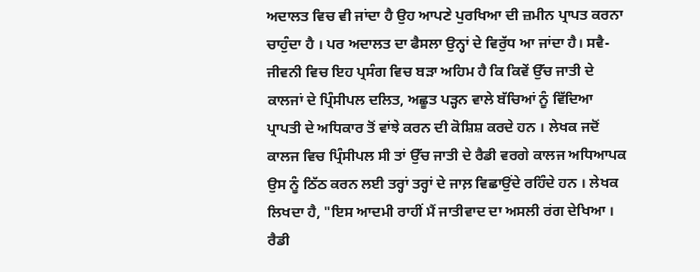ਅਦਾਲਤ ਵਿਚ ਵੀ ਜਾਂਦਾ ਹੈ ਉਹ ਆਪਣੇ ਪੁਰਖਿਆ ਦੀ ਜ਼ਮੀਨ ਪ੍ਰਾਪਤ ਕਰਨਾ ਚਾਹੁੰਦਾ ਹੈ । ਪਰ ਅਦਾਲਤ ਦਾ ਫੈਸਲਾ ਉਨ੍ਹਾਂ ਦੇ ਵਿਰੁੱਧ ਆ ਜਾਂਦਾ ਹੈ। ਸਵੈ-ਜੀਵਨੀ ਵਿਚ ਇਹ ਪ੍ਰਸੰਗ ਵਿਚ ਬੜਾ ਅਹਿਮ ਹੈ ਕਿ ਕਿਵੇਂ ਉੱਚ ਜਾਤੀ ਦੇ ਕਾਲਜਾਂ ਦੇ ਪ੍ਰਿੰਸੀਪਲ ਦਲਿਤ, ਅਛੂਤ ਪੜ੍ਹਨ ਵਾਲੇ ਬੱਚਿਆਂ ਨੂੰ ਵਿੱਦਿਆ ਪ੍ਰਾਪਤੀ ਦੇ ਅਧਿਕਾਰ ਤੋਂ ਵਾਂਝੇ ਕਰਨ ਦੀ ਕੋਸ਼ਿਸ਼ ਕਰਦੇ ਹਨ । ਲੇਖਕ ਜਦੋਂ ਕਾਲਜ ਵਿਚ ਪ੍ਰਿੰਸੀਪਲ ਸੀ ਤਾਂ ਉੱਚ ਜਾਤੀ ਦੇ ਰੈਡੀ ਵਰਗੇ ਕਾਲਜ ਅਧਿਆਪਕ ਉਸ ਨੂੰ ਠਿੱਠ ਕਰਨ ਲਈ ਤਰ੍ਹਾਂ ਤਰ੍ਹਾਂ ਦੇ ਜਾਲ਼ ਵਿਛਾਉਂਦੇ ਰਹਿੰਦੇ ਹਨ । ਲੇਖਕ ਲਿਖਦਾ ਹੈ, "ਇਸ ਆਦਮੀ ਰਾਹੀਂ ਮੈਂ ਜਾਤੀਵਾਦ ਦਾ ਅਸਲੀ ਰਂਗ ਦੇਖਿਆ । ਰੈਡੀ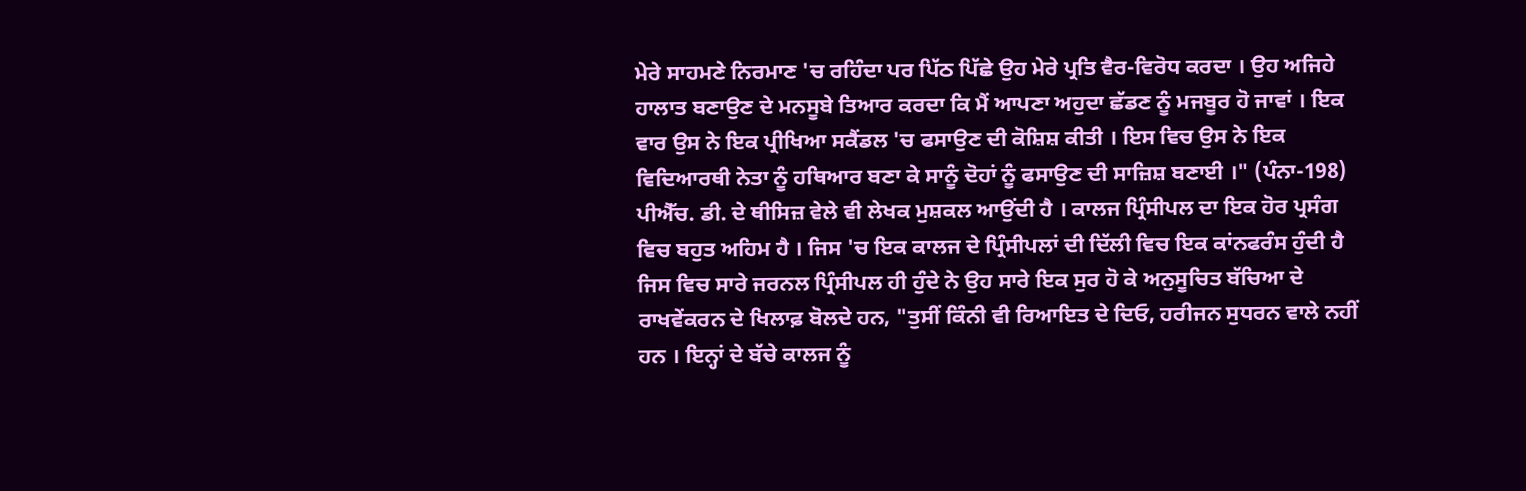ਮੇਰੇ ਸਾਹਮਣੇ ਨਿਰਮਾਣ 'ਚ ਰਹਿੰਦਾ ਪਰ ਪਿੱਠ ਪਿੱਛੇ ਉਹ ਮੇਰੇ ਪ੍ਰਤਿ ਵੈਰ-ਵਿਰੋਧ ਕਰਦਾ । ਉਹ ਅਜਿਹੇ ਹਾਲਾਤ ਬਣਾਉਣ ਦੇ ਮਨਸੂਬੇ ਤਿਆਰ ਕਰਦਾ ਕਿ ਮੈਂ ਆਪਣਾ ਅਹੁਦਾ ਛੱਡਣ ਨੂੰ ਮਜਬੂਰ ਹੋ ਜਾਵਾਂ । ਇਕ ਵਾਰ ਉਸ ਨੇ ਇਕ ਪ੍ਰੀਖਿਆ ਸਕੈਂਡਲ 'ਚ ਫਸਾਉਣ ਦੀ ਕੋਸ਼ਿਸ਼ ਕੀਤੀ । ਇਸ ਵਿਚ ਉਸ ਨੇ ਇਕ ਵਿਦਿਆਰਥੀ ਨੇਤਾ ਨੂੰ ਹਥਿਆਰ ਬਣਾ ਕੇ ਸਾਨੂੰ ਦੋਹਾਂ ਨੂੰ ਫਸਾਉਣ ਦੀ ਸਾਜ਼ਿਸ਼ ਬਣਾਈ ।" (ਪੰਨਾ-198) ਪੀਐੱਚ. ਡੀ. ਦੇ ਥੀਸਿਜ਼ ਵੇਲੇ ਵੀ ਲੇਖਕ ਮੁਸ਼ਕਲ ਆਉਂਦੀ ਹੈ । ਕਾਲਜ ਪ੍ਰਿੰਸੀਪਲ ਦਾ ਇਕ ਹੋਰ ਪ੍ਰਸੰਗ ਵਿਚ ਬਹੁਤ ਅਹਿਮ ਹੈ । ਜਿਸ 'ਚ ਇਕ ਕਾਲਜ ਦੇ ਪ੍ਰਿੰਸੀਪਲਾਂ ਦੀ ਦਿੱਲੀ ਵਿਚ ਇਕ ਕਾਂਨਫਰੰਸ ਹੁੰਦੀ ਹੈ ਜਿਸ ਵਿਚ ਸਾਰੇ ਜਰਨਲ ਪ੍ਰਿੰਸੀਪਲ ਹੀ ਹੁੰਦੇ ਨੇ ਉਹ ਸਾਰੇ ਇਕ ਸੁਰ ਹੋ ਕੇ ਅਨੁਸੂਚਿਤ ਬੱਚਿਆ ਦੇ ਰਾਖਵੇਂਕਰਨ ਦੇ ਖਿਲਾਫ਼ ਬੋਲਦੇ ਹਨ, "ਤੁਸੀਂ ਕਿੰਨੀ ਵੀ ਰਿਆਇਤ ਦੇ ਦਿਓ, ਹਰੀਜਨ ਸੁਧਰਨ ਵਾਲੇ ਨਹੀਂ ਹਨ । ਇਨ੍ਹਾਂ ਦੇ ਬੱਚੇ ਕਾਲਜ ਨੂੰ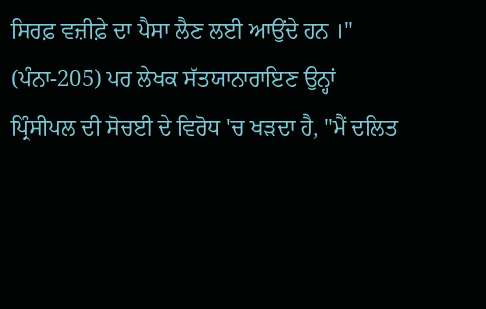ਸਿਰਫ਼ ਵਜ਼ੀਫ਼ੇ ਦਾ ਪੈਸਾ ਲੈਣ ਲਈ ਆਉਂਦੇ ਹਨ ।" (ਪੰਨਾ-205) ਪਰ ਲੇਖਕ ਸੱਤਯਾਨਾਰਾਇਣ ਉਨ੍ਹਾਂ ਪ੍ਰਿੰਸੀਪਲ ਦੀ ਸੋਚਈ ਦੇ ਵਿਰੋਧ 'ਚ ਖੜਦਾ ਹੈ, "ਮੈਂ ਦਲਿਤ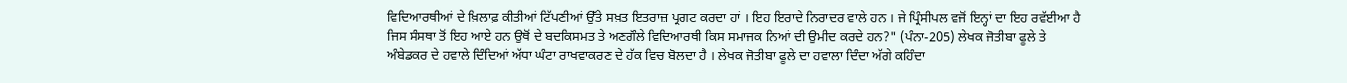ਵਿਦਿਆਰਥੀਆਂ ਦੇ ਖ਼ਿਲਾਫ਼ ਕੀਤੀਆਂ ਟਿੱਪਣੀਆਂ ਉੱਤੇ ਸਖ਼ਤ ਇਤਰਾਜ਼ ਪ੍ਰਗਟ ਕਰਦਾ ਹਾਂ । ਇਹ ਇਰਾਦੇ ਨਿਰਾਦਰ ਵਾਲੇ ਹਨ । ਜੇ ਪ੍ਰਿੰਸੀਪਲ ਵਜੋਂ ਇਨ੍ਹਾਂ ਦਾ ਇਹ ਰਵੱਈਆ ਹੈ ਜਿਸ ਸੰਸਥਾ ਤੋਂ ਇਹ ਆਏ ਹਨ ਉਥੋਂ ਦੇ ਬਦਕਿਸਮਤ ਤੇ ਅਣਗੌਲੇ ਵਿਦਿਆਰਥੀ ਕਿਸ ਸਮਾਜਕ ਨਿਆਂ ਦੀ ਉਮੀਦ ਕਰਦੇ ਹਨ?" (ਪੰਨਾ-205) ਲੇਖਕ ਜੋਤੀਬਾ ਫੂਲੇ ਤੇ ਅੰਬੇਡਕਰ ਦੇ ਹਵਾਲੇ ਦਿੰਦਿਆਂ ਅੱਧਾ ਘੰਟਾ ਰਾਖਵਾਕਰਣ ਦੇ ਹੱਕ ਵਿਚ ਬੋਲਦਾ ਹੈ । ਲੇਖਕ ਜੋਤੀਬਾ ਫੂਲੇ ਦਾ ਹਵਾਲਾ ਦਿੰਦਾ ਅੱਗੇ ਕਹਿੰਦਾ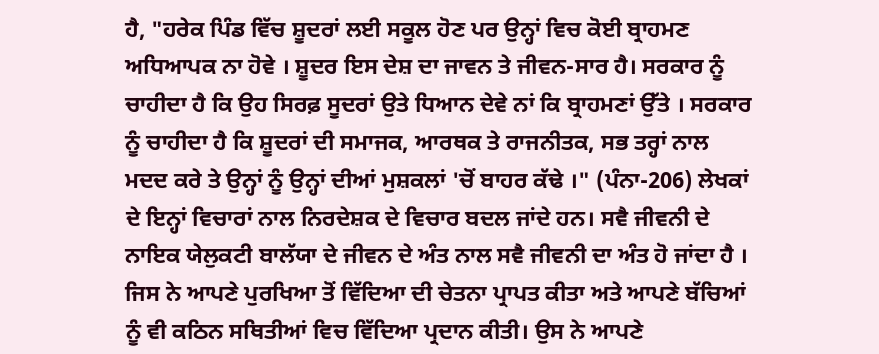ਹੈ, "ਹਰੇਕ ਪਿੰਡ ਵਿੱਚ ਸ਼ੂਦਰਾਂ ਲਈ ਸਕੂਲ ਹੋਣ ਪਰ ਉਨ੍ਹਾਂ ਵਿਚ ਕੋਈ ਬ੍ਰਾਹਮਣ ਅਧਿਆਪਕ ਨਾ ਹੋਵੇ । ਸ਼ੂਦਰ ਇਸ ਦੇਸ਼ ਦਾ ਜਾਵਨ ਤੇ ਜੀਵਨ-ਸਾਰ ਹੈ। ਸਰਕਾਰ ਨੂੰ ਚਾਹੀਦਾ ਹੈ ਕਿ ਉਹ ਸਿਰਫ਼ ਸੂਦਰਾਂ ਉਤੇ ਧਿਆਨ ਦੇਵੇ ਨਾਂ ਕਿ ਬ੍ਰਾਹਮਣਾਂ ਉੱਤੇ । ਸਰਕਾਰ ਨੂੰ ਚਾਹੀਦਾ ਹੈ ਕਿ ਸ਼ੂਦਰਾਂ ਦੀ ਸਮਾਜਕ, ਆਰਥਕ ਤੇ ਰਾਜਨੀਤਕ, ਸਭ ਤਰ੍ਹਾਂ ਨਾਲ ਮਦਦ ਕਰੇ ਤੇ ਉਨ੍ਹਾਂ ਨੂੰ ਉਨ੍ਹਾਂ ਦੀਆਂ ਮੁਸ਼ਕਲਾਂ 'ਚੋਂ ਬਾਹਰ ਕੱਢੇ ।" (ਪੰਨਾ-206) ਲੇਖਕਾਂ ਦੇ ਇਨ੍ਹਾਂ ਵਿਚਾਰਾਂ ਨਾਲ ਨਿਰਦੇਸ਼ਕ ਦੇ ਵਿਚਾਰ ਬਦਲ ਜਾਂਦੇ ਹਨ। ਸਵੈ ਜੀਵਨੀ ਦੇ ਨਾਇਕ ਯੇਲੁਕਟੀ ਬਾਲੱਯਾ ਦੇ ਜੀਵਨ ਦੇ ਅੰਤ ਨਾਲ ਸਵੈ ਜੀਵਨੀ ਦਾ ਅੰਤ ਹੋ ਜਾਂਦਾ ਹੈ । ਜਿਸ ਨੇ ਆਪਣੇ ਪੁਰਖਿਆ ਤੋਂ ਵਿੱਦਿਆ ਦੀ ਚੇਤਨਾ ਪ੍ਰਾਪਤ ਕੀਤਾ ਅਤੇ ਆਪਣੇ ਬੱਚਿਆਂ ਨੂੰ ਵੀ ਕਠਿਨ ਸਥਿਤੀਆਂ ਵਿਚ ਵਿੱਦਿਆ ਪ੍ਰਦਾਨ ਕੀਤੀ। ਉਸ ਨੇ ਆਪਣੇ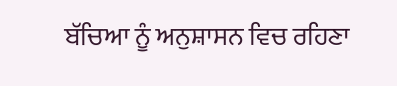ਬੱਚਿਆ ਨੂੰ ਅਨੁਸ਼ਾਸਨ ਵਿਚ ਰਹਿਣਾ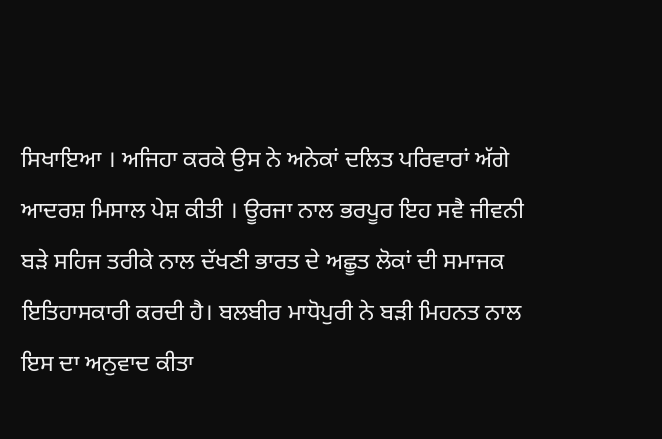ਸਿਖਾਇਆ । ਅਜਿਹਾ ਕਰਕੇ ਉਸ ਨੇ ਅਨੇਕਾਂ ਦਲਿਤ ਪਰਿਵਾਰਾਂ ਅੱਗੇ ਆਦਰਸ਼ ਮਿਸਾਲ ਪੇਸ਼ ਕੀਤੀ । ਊਰਜਾ ਨਾਲ ਭਰਪੂਰ ਇਹ ਸਵੈ ਜੀਵਨੀ ਬੜੇ ਸਹਿਜ ਤਰੀਕੇ ਨਾਲ ਦੱਖਣੀ ਭਾਰਤ ਦੇ ਅਛੂਤ ਲੋਕਾਂ ਦੀ ਸਮਾਜਕ ਇਤਿਹਾਸਕਾਰੀ ਕਰਦੀ ਹੈ। ਬਲਬੀਰ ਮਾਧੋਪੁਰੀ ਨੇ ਬੜੀ ਮਿਹਨਤ ਨਾਲ ਇਸ ਦਾ ਅਨੁਵਾਦ ਕੀਤਾ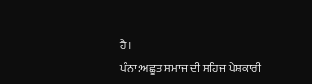ਹੈ।
ਪੰਨਾ:ਅਛੂਤ ਸਮਾਜ ਦੀ ਸਹਿਜ ਪੇਸ਼ਕਾਰੀ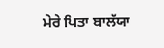ਮੇਰੇ ਪਿਤਾ ਬਾਲੱਯਾ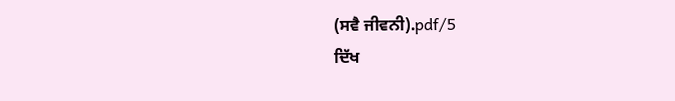(ਸਵੈ ਜੀਵਨੀ).pdf/5
ਦਿੱਖ